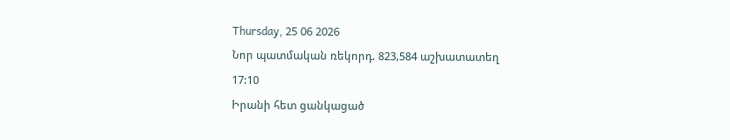Thursday, 25 06 2026
Նոր պատմական ռեկորդ. 823,584 աշխատատեղ
17:10
Իրանի հետ ցանկացած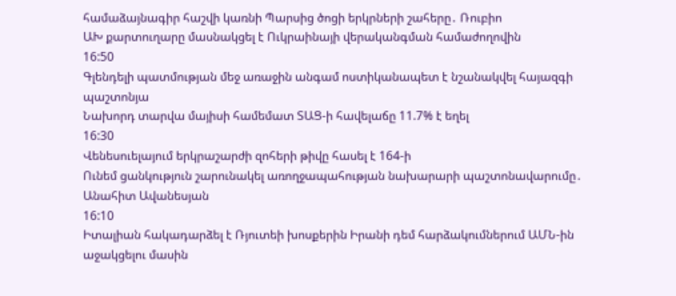համաձայնագիր հաշվի կառնի Պարսից ծոցի երկրների շահերը․ Ռուբիո
ԱԽ քարտուղարը մասնակցել է Ուկրաինայի վերականգման համաժողովին
16:50
Գլենդելի պատմության մեջ առաջին անգամ ոստիկանապետ է նշանակվել հայազգի պաշտոնյա
Նախորդ տարվա մայիսի համեմատ ՏԱՑ-ի հավելաճը 11.7% է եղել
16:30
Վենեսուելայում երկրաշարժի զոհերի թիվը հասել է 164-ի
Ունեմ ցանկություն շարունակել առողջապահության նախարարի պաշտոնավարումը․ Անահիտ Ավանեսյան
16:10
Իտալիան հակադարձել է Ռյուտեի խոսքերին Իրանի դեմ հարձակումներում ԱՄՆ-ին աջակցելու մասին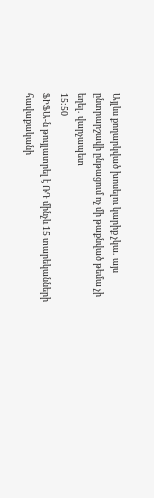Այլևս քողարկված խոսելու կարիք չկա․ այս ընտրարշավի ընթացում ոչ մի թաքնված թեմա չի եղել․ վարչապետ
15:50
ՖԻՖԱ-ն թույլատրել է ՌԴ մինչև 15 տարեկանների հավաքականի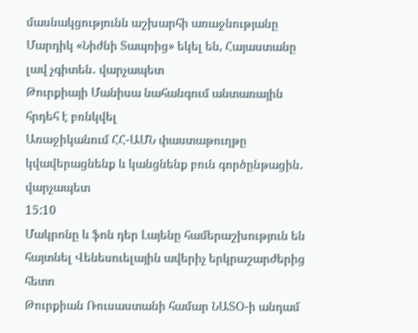մասնակցությունն աշխարհի առաջնությանը
Մարդիկ «Նիժնի Տապռից» եկել են, Հայաստանը լավ չգիտեն․ վարչապետ
Թուրքիայի Մանիսա նահանգում անտառային հրդեհ է բռնկվել
Առաջիկանում ՀՀ-ԱՄՆ փաստաթուղթը կվավերացնենք և կանցնենք բուն գործընթացին․ վարչապետ
15:10
Մակրոնը և ֆոն դեր Լայենը համերաշխություն են հայտնել Վենեսուելային ավերիչ երկրաշարժերից հետո
Թուրքիան Ռուսաստանի համար ՆԱՏՕ-ի անդամ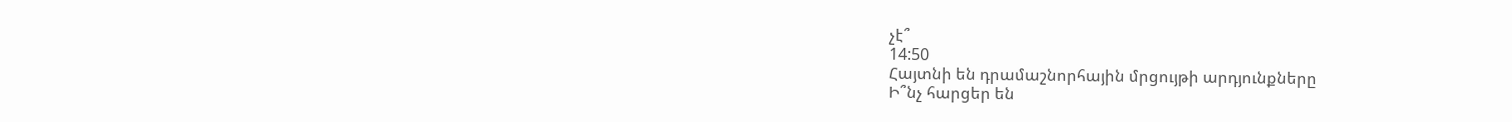չէ՞
14:50
Հայտնի են դրամաշնորհային մրցույթի արդյունքները
Ի՞նչ հարցեր են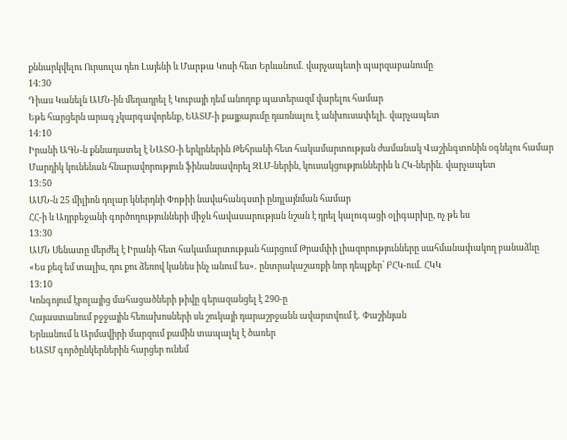քննարկվելու Ուրսուլա դեռ Լայենի և Մարթա Կոսի հետ Երևանում․ վարչապետի պարզաբանումը
14:30
Դիաս Կանելն ԱՄՆ-ին մեղադրել է Կուբայի դեմ անողոք պատերազմ վարելու համար
Եթե հարցերն արագ չկարգավորենք, ԵԱՏՄ-ի քայքայումը դառնալու է անխուսափելի․ վարչապետ
14:10
Իրանի ԱԳՆ-ն քննադատել է ՆԱՏՕ-ի երկրներին Թեհրանի հետ հակամարտության ժամանակ Վաշինգտոնին օգնելու համար
Մարդիկ կունենան հնարավորություն ֆինանսավորել ԶԼՄ-ներին, կուսակցություններին և ՀԿ-ներին․ վարչապետ
13:50
ԱՄՆ-ն 25 միլիոն դոլար կներդնի Փոթիի նավահանգստի ընդլայնման համար
ՀՀ-ի և Ադրբեջանի գործողությունների միջև հավասարության նշան է դրել կալուգացի օլիգարխը, ոչ թե ես
13:30
ԱՄՆ Սենատը մերժել է Իրանի հետ հակամարտության հարցում Թրամփի լիազորությունները սահմանափակող բանաձևը
«Ես քեզ եմ տալիս, դու քու ձեռով կանես ինչ անում ես»․ ընտրակաշառքի նոր դեպքեր՝ ԲՀԿ-ում․ ՀԿԿ
13:10
Կոնգոյում էբոլայից մահացածների թիվը գերազանցել է 290-ը
Հայաստանում բջջային հեռախոսների սև շուկայի դարաշրջանն ավարտվում է․ Փաշինյան
Երևանում և Արմավիրի մարզում քամին տապալել է ծառեր
ԵԱՏՄ գործընկերներին հարցեր ունեմ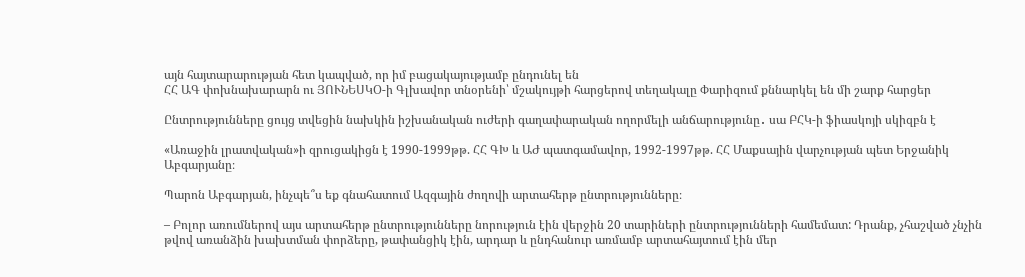այն հայտարարության հետ կապված, որ իմ բացակայությամբ ընդունել են
ՀՀ ԱԳ փոխնախարարն ու ՅՈՒՆԵՍԿՕ-ի Գլխավոր տնօրենի՝ մշակույթի հարցերով տեղակալը Փարիզում քննարկել են մի շարք հարցեր

Ընտրությունները ցույց տվեցին նախկին իշխանական ուժերի գաղափարական ողորմելի անճարությունը․ սա ԲՀԿ-ի ֆիասկոյի սկիզբն է

«Առաջին լրատվական»ի զրուցակիցն է 1990-1999թթ. ՀՀ ԳԽ և ԱԺ պատգամավոր, 1992-1997թթ. ՀՀ Մաքսային վարչության պետ Երջանիկ Աբգարյանը։

Պարոն Աբգարյան, ինչպե՞ս եք գնահատում Ազգային ժողովի արտահերթ ընտրությունները։

– Բոլոր առումներով այս արտահերթ ընտրությունները նորություն էին վերջին 20 տարիների ընտրությունների համեմատ: Դրանք, չհաշված չնչին թվով առանձին խախտման փորձերը, թափանցիկ էին, արդար և ընդհանուր առմամբ արտահայտում էին մեր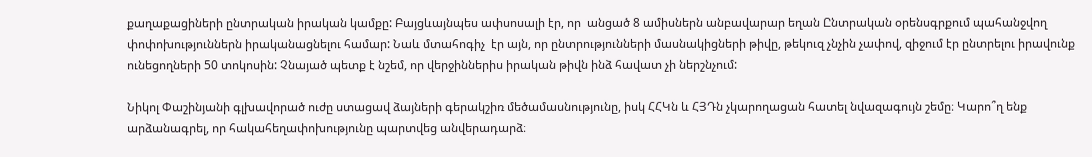քաղաքացիների ընտրական իրական կամքը: Բայցևայնպես ափսոսալի էր, որ  անցած 8 ամիսներն անբավարար եղան Ընտրական օրենսգրքում պահանջվող փոփոխություններն իրականացնելու համար: Նաև մտահոգիչ  էր այն, որ ընտրությունների մասնակիցների թիվը, թեկուզ չնչին չափով, զիջում էր ընտրելու իրավունք ունեցողների 50 տոկոսին: Չնայած պետք է նշեմ, որ վերջիններիս իրական թիվն ինձ հավատ չի ներշնչում:

Նիկոլ Փաշինյանի գլխավորած ուժը ստացավ ձայների գերակշիռ մեծամասնությունը, իսկ ՀՀԿն և ՀՅԴն չկարողացան հատել նվազագույն շեմը։ Կարո՞ղ ենք արձանագրել, որ հակահեղափոխությունը պարտվեց անվերադարձ։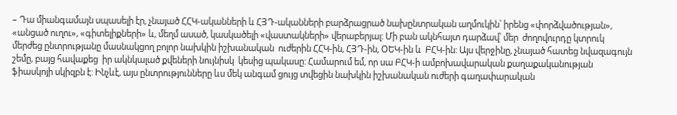– Դա միանգամայն սպասելի էր, չնայած ՀՀԿ-ականների և ՀՅԴ-ականների բարձրացրած նախընտրական աղմուկին՝ իրենց «փորձվածության», «անցած ուղու», «գիտելիքների» և, մեղմ ասած, կասկածելի «վաստակների» վերաբերյալ: Մի բան ակնհայտ դարձավ՝ մեր  ժողովուրդը կտրուկ մերժեց ընտրությանը մասնակցող բոլոր նախկին իշխանական  ուժերին ՀՀԿ-ին, ՀՅԴ-ին, ՕԵԿ-ին և  ԲՀԿ-ին: Այս վերջինը, չնայած հատեց նվազագույն շեմը, բայց հավաքեց  իր ակնկալած քվեների նույնիսկ  կեսից պակասը: Համարում եմ, որ սա ԲՀԿ-ի ամբոխավարական քաղաքականության ֆիասկոյի սկիզբն է: Ինչևէ, այս ընտրությունները ևս մեկ անգամ ցույց տվեցին նախկին իշխանական ուժերի գաղափարական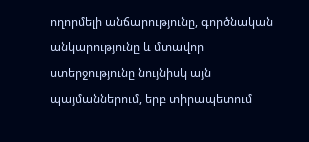ողորմելի անճարությունը, գործնական անկարությունը և մտավոր ստերջությունը նույնիսկ այն պայմաններում, երբ տիրապետում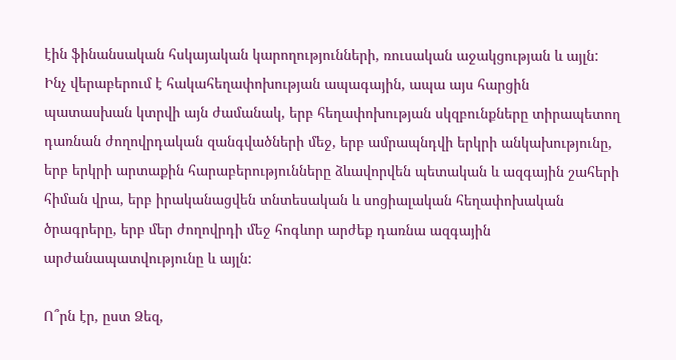էին ֆինանսական հսկայական կարողությունների, ռուսական աջակցության և այլն: Ինչ վերաբերում է հակահեղափոխության ապագային, ապա այս հարցին պատասխան կտրվի այն ժամանակ, երբ հեղափոխության սկզբունքները տիրապետող դառնան ժողովրդական զանգվածների մեջ, երբ ամրապնդվի երկրի անկախությունը, երբ երկրի արտաքին հարաբերությունները ձևավորվեն պետական և ազգային շահերի հիման վրա, երբ իրականացվեն տնտեսական և սոցիալական հեղափոխական ծրագրերը, երբ մեր ժողովրդի մեջ հոգևոր արժեք դառնա ազգային արժանապատվությունը և այլն:

Ո՞րն էր, ըստ Ձեզ,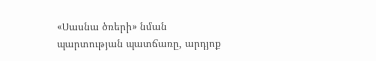«Սասնա ծռերի» նման պարտության պատճառը, արդյոք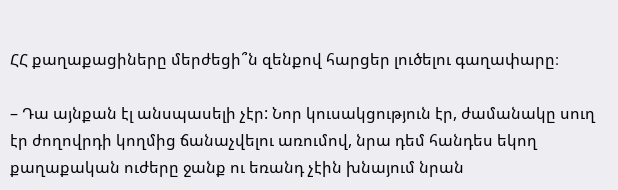ՀՀ քաղաքացիները մերժեցի՞ն զենքով հարցեր լուծելու գաղափարը։

– Դա այնքան էլ անսպասելի չէր: Նոր կուսակցություն էր, ժամանակը սուղ էր ժողովրդի կողմից ճանաչվելու առումով, նրա դեմ հանդես եկող քաղաքական ուժերը ջանք ու եռանդ չէին խնայում նրան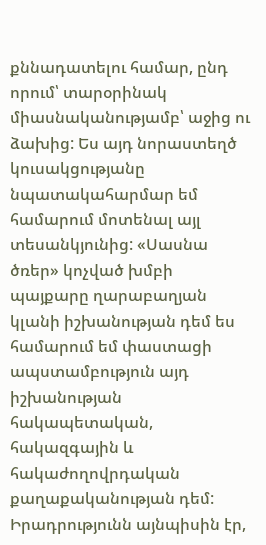քննադատելու համար, ընդ որում՝ տարօրինակ միասնականությամբ՝ աջից ու ձախից: Ես այդ նորաստեղծ կուսակցությանը նպատակահարմար եմ համարում մոտենալ այլ տեսանկյունից: «Սասնա ծռեր» կոչված խմբի պայքարը ղարաբաղյան կլանի իշխանության դեմ ես համարում եմ փաստացի ապստամբություն այդ իշխանության հակապետական, հակազգային և հակաժողովրդական քաղաքականության դեմ:  Իրադրությունն այնպիսին էր,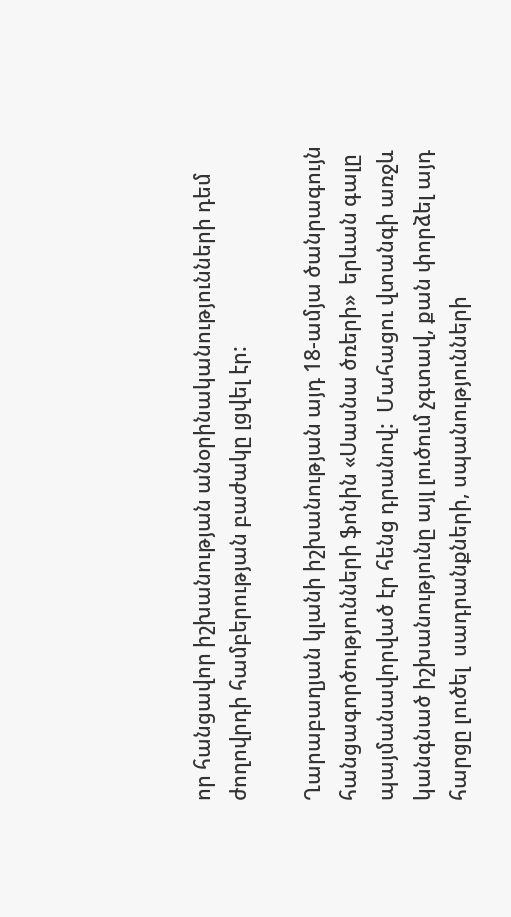որ հանցավոր իշխանության անօրինականությունների դեմ ժողովրդի համբերության բաժակը լցվել էր:

Ղարաբաղյան կլանի իշխանության այդ 18-ամյա ծանրագույն հանցագործությունների ֆոնին «Սասնա ծռերի»  երևան գալը պայմանավորված էր հենց դրանով:  Մահացու վտանգի առջև կանգնած իշխանությունը այլ լուծում չգտավ, քան փորձել այդ հարցը լուծել  սադրանքների, սպանությունների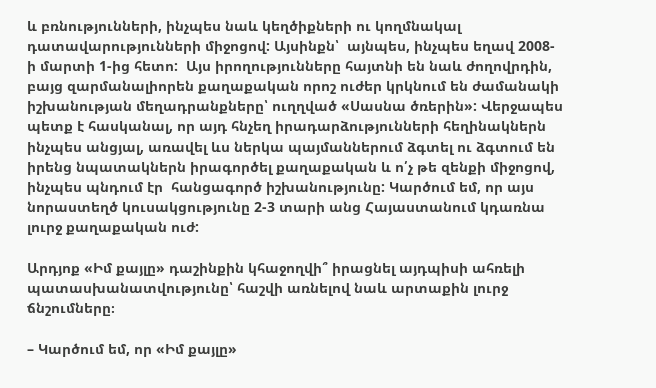և բռնությունների, ինչպես նաև կեղծիքների ու կողմնակալ դատավարությունների միջոցով: Այսինքն՝  այնպես, ինչպես եղավ 2008-ի մարտի 1-ից հետո:  Այս իրողությունները հայտնի են նաև ժողովրդին, բայց զարմանալիորեն քաղաքական որոշ ուժեր կրկնում են ժամանակի իշխանության մեղադրանքները՝ ուղղված «Սասնա ծռերին»: Վերջապես պետք է հասկանալ, որ այդ հնչեղ իրադարձությունների հեղինակներն ինչպես անցյալ, առավել ևս ներկա պայմաններում ձգտել ու ձգտում են  իրենց նպատակներն իրագործել քաղաքական և ո՛չ թե զենքի միջոցով, ինչպես պնդում էր  հանցագործ իշխանությունը: Կարծում եմ, որ այս նորաստեղծ կուսակցությունը 2-3 տարի անց Հայաստանում կդառնա լուրջ քաղաքական ուժ:

Արդյոք «Իմ քայլը» դաշինքին կհաջողվի՞ իրացնել այդպիսի ահռելի պատասխանատվությունը՝ հաշվի առնելով նաև արտաքին լուրջ ճնշումները։

– Կարծում եմ, որ «Իմ քայլը»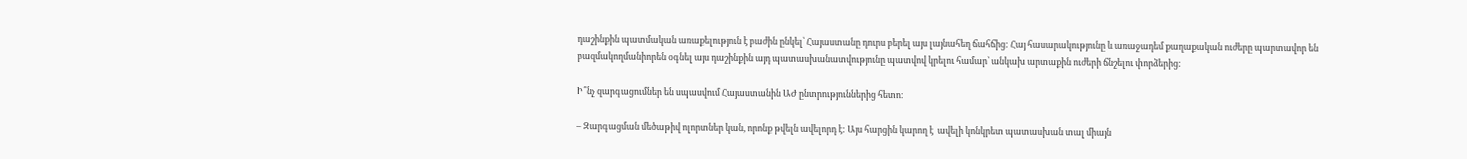դաշինքին պատմական առաքելություն է բաժին ընկել՝ Հայաստանը դուրս բերել այս լայնահեղ ճահճից: Հայ հասարակությունը և առաջադեմ քաղաքական ուժերը պարտավոր են բազմակողմանիորեն օգնել այս դաշինքին այդ պատասխանատվությունը պատվով կրելու համար՝ անկախ արտաքին ուժերի ճնշելու փորձերից:

Ի՞նչ զարգացումներ են սպասվում Հայաստանին ԱԺ ընտրություններից հետո։

– Զարգացման մեծաթիվ ոլորտներ կան, որոնք թվելն ավելորդ է: Այս հարցին կարող է  ավելի կոնկրետ պատասխան տալ միայն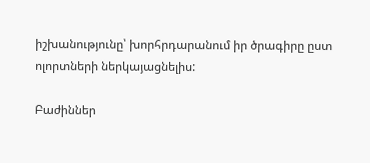իշխանությունը՝ խորհրդարանում իր ծրագիրը ըստ ոլորտների ներկայացնելիս:

Բաժիններ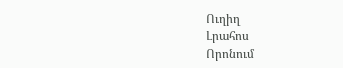Ուղիղ
Լրահոս
Որոնում